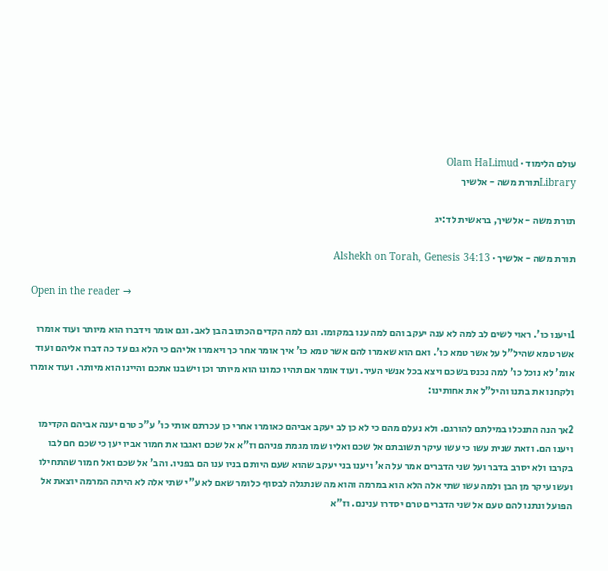עולם הלימוד · Olam HaLimud
Libraryתורת משה - אלשיך

תורת משה - אלשיך, בראשית לד:יג

תורת משה - אלשיך · Alshekh on Torah, Genesis 34:13

Open in the reader →

1ויענו כו'. ראוי לשים לב למה לא ענה יעקב והם למה ענו במקומו. וגם למה הקדים הכתוב הבן לאב. וגם אומר וידברו הוא מיותר ועוד אומרו אשר טמא שהיל"ל על אשר טמא כו'. ואם הוא שאמרו להם אשר טמא כו' איך אומר אחר כך ויאמרו אליהם כי הלא גם עד כה דברו אליהם ועוד אומ' לא נוכל כו' למה נכנס בשכם ויצא בכל אנשי העיר. ועוד אומר אם תהיו כמונו הוא מיותר וכן וישבנו אתכם והיינו הוא מיותר. ועוד אומרו ולקחנו את בתנו והיל"ל את אחותינו:

2אך הנה התנכלו במילתם להורגם. ולא נעלם מהם כי לא כן לב יעקב אביהם כאומרו אחרי כן עכרתם אותי כו' ע"כ טרם יענה אביהם הקדימו ויענו הם. וזאת שנית עשו כי עשו עיקר תשובתם אל שכם ואליו שמו מגמת פניהם וז"א אל שכם ואגבו את חמור אביו יען כי שכם חם לבו בקרבו ולא יסרב בדבר ועל שני הדברים אמר על הא' ויענו בני יעקב שהוא שעם היותם בניו ענו הם בפניו. והב' אל שכם ואל חמור שהתחילו ועשו עיקר מן הבן ולמה עשו שתי אלה הלא הוא במרמה והוא מה שנתגלה לבסוף כלומר שאם לא ע"י שתי אלה לא היתה המרמה יוצאת אל הפועל ונתנו להם טעם אל שני הדברים טרם יסדרו ענינם. וז"א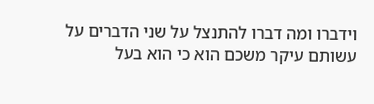וידברו ומה דברו להתנצל על שני הדברים על עשותם עיקר משכם הוא כי הוא בעל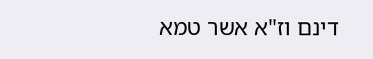דינם וז"א אשר טמא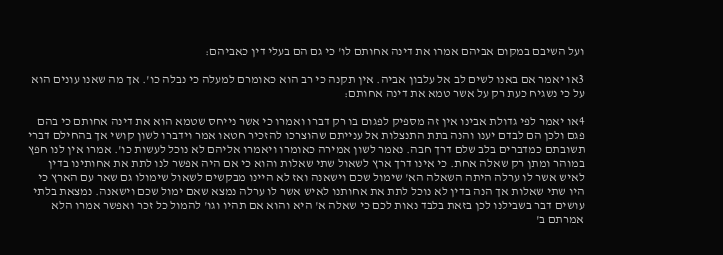ועל השיבם במקום אביהם אמרו את דינה אחותם לו' כי גם הם בעלי דין כאביהם:

3או יאמר אם באנו לשים לב אל עלבון אביה. אין תקנה כי רב הוא כאומרם למעלה כי נבלה כו'. אך מה שאנו עונים הוא על כי נשגיח כעת רק על אשר טמא את דינה אחותם:

4או יאמר לפי גדולת אבינו אין זה מספיק לפגום בו רק דברו ואמרו כי אשר נייחס שטמא הוא את דינה אחותם כי בהם פגם ולכן הם לבדם יענו והנה בתת התנצלות אל ענייתם שהוצרכו להזכיר חטאו אמר וידברו לשון קושי אך בהחילם דברי תשובתם כמדברים בלב שלם דרך חבה. נאמר לשון אמירה כאומרו ויאמרו אליהם לא נוכל לעשות כו'. אמרו אין לנו חפץ במוהר ומתן רק שאלה אחת. כי אינו דרך ארץ לשאול שתי שאלות והוא כי אם היה אפשר לנו לתת את אחותינו בדין לאיש אשר לו ערלה היתה השאלה הא' שימול שכם וישאנה ואז לא היינו מבקשים לשאול שימולו גם שאר עם הארץ כי היו שתי שאלות אך הנה בדין לא נוכל לתת את אחותנו לאיש אשר לו ערלה נמצא שאם ימול שכם וישאנה. נמצאת בלתי עושים דבר בשבילנו לכן בזאת בלבד נאות לכם כי שאלה א' היא והוא אם תהיו וגו' להמול כל זכר ואפשר אמרו הלא אמרתם ב'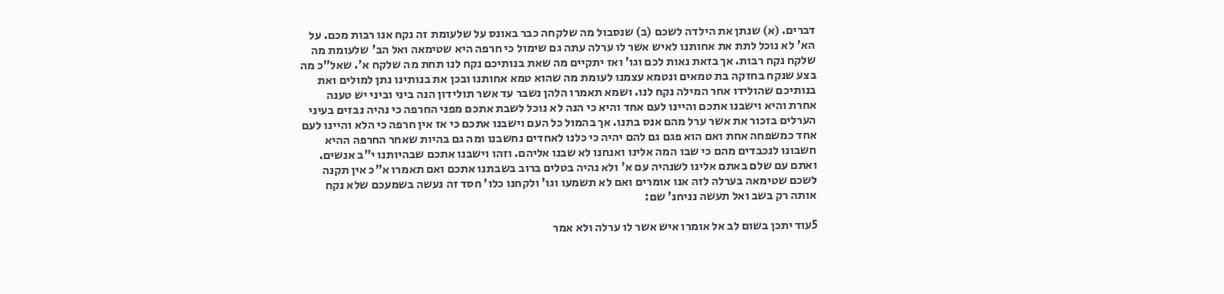דברים. (א) שנתן את הילדה לשכם (ב) שנסבול מה שלקחה כבר באונס על שלעומת זה נקח אנו רבות מכם. על הא' לא נוכל לתת את אחותנו לאיש אשר לו ערלה עתה גם שימול כי חרפה היא שטימאה ואל הב' שלעומת מה שלקח נקח רבות. אך בזאת נאות לכם וגו' ואז יתקיים מה שאת בנותיכם נקח לנו תחת מה שלקח א'. שאל"כ מה בצע שנקח בחזקה בת טמאים ונטמא עצמנו לעומת מה שהוא טמא אחותנו ובכן את בנותינו נתן למולים ואת בנותיכם שהולידו אחר המילה נקח לנו. ושמא תאמרו הלהן נשבר עד אשר תולידון הנה ביני וביני יש טענה אחרת והיא וישבנו אתכם והיינו לעם אחד והיא כי הנה לא נוכל לשבת אתכם מפני החרפה כי נהיה נבזים בעיני הערלים בזכור את אשר ערל מהם אנס בתנו. אך בהמול כל העם וישבנו אתכם כי אז אין חרפה כי הלא והיינו לעם אחד כמשפחה אחת ואם הוא פגם גם להם יהיה כי כלנו לאחדים נחשבנו ומה גם בהיות שאחר החרפה ההיא חשבונו לנכבדים מהם כי שבו המה אלינו ואנחנו לא שבנו אליהם. וזהו וישבנו אתכם שבהיותנו י"ב אנשים. ואתם עם שלם באתם אלינו לשנהיה עם א' ולא נהיה בטלים ברוב בשבתנו אתכם ואם תאמרו א"כ אין תקנה לשכם שטימאה בערלה לזה אנו אומרים ואם לא תשמעו וגו' ולקחנו כלו' חסד זה נעשה בשמעכם שלא נקח אותה רק בשב ואל תעשה נניחנ' שם:

5עוד יתכן בשום לב אל אומרו איש אשר לו ערלה ולא אמר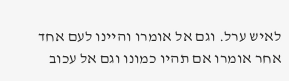לאיש ערל. וגם אל אומרו והיינו לעם אחד אחר אומרו אם תהיו כמונו וגם אל עכוב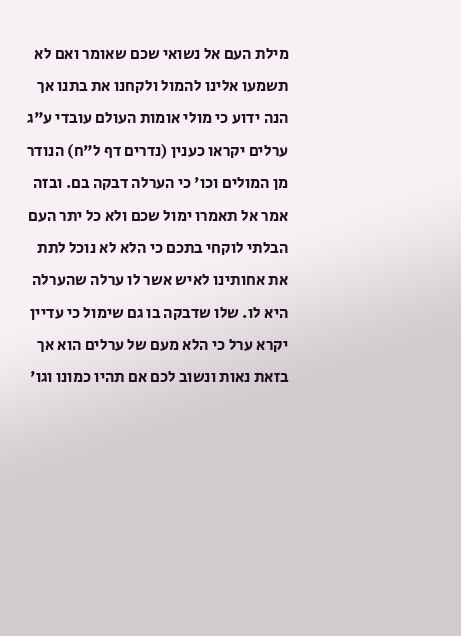מילת העם אל נשואי שכם שאומר ואם לא תשמעו אלינו להמול ולקחנו את בתנו אך הנה ידוע כי מולי אומות העולם עובדי ע"ג ערלים יקראו כענין (נדרים דף ל"ח) הנודר מן המולים וכו' כי הערלה דבקה בם. ובזה אמר אל תאמרו ימול שכם ולא כל יתר העם הבלתי לוקחי בתכם כי הלא לא נוכל לתת את אחותינו לאיש אשר לו ערלה שהערלה היא לו. שלו שדבקה בו גם שימול כי עדיין יקרא ערל כי הלא מעם של ערלים הוא אך בזאת נאות ונשוב לכם אם תהיו כמונו וגו'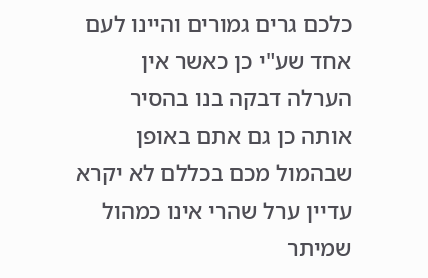כלכם גרים גמורים והיינו לעם אחד שע"י כן כאשר אין הערלה דבקה בנו בהסיר אותה כן גם אתם באופן שבהמול מכם בכללם לא יקרא עדיין ערל שהרי אינו כמהול שמיתר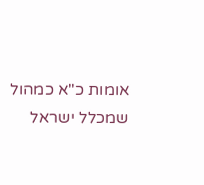אומות כ"א כמהול שמכלל ישראל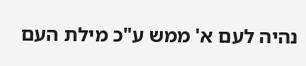נהיה לעם א' ממש ע"כ מילת העם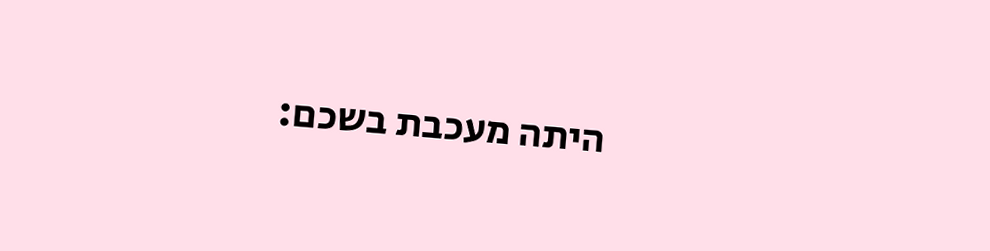היתה מעכבת בשכם: